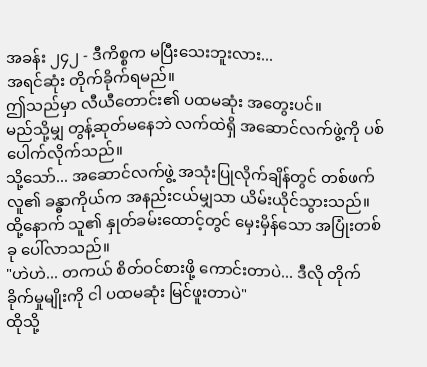အခန်း ၂၄၂ - ဒီကိစ္စက မပြီးသေးဘူးလား...
အရင်ဆုံး တိုက်ခိုက်ရမည်။
ဤသည်မှာ လီယီတောင်း၏ ပထမဆုံး အတွေးပင်။
မည်သို့မျှ တွန့်ဆုတ်မနေဘဲ လက်ထဲရှိ အဆောင်လက်ဖွဲ့ကို ပစ်ပေါက်လိုက်သည်။
သို့သော်... အဆောင်လက်ဖွဲ့ အသုံးပြုလိုက်ချိန်တွင် တစ်ဖက်လူ၏ ခန္ဓာကိုယ်က အနည်းငယ်မျှသာ ယိမ်းယိုင်သွားသည်။
ထို့နောက် သူ၏ နှုတ်ခမ်းထောင့်တွင် မှေးမှိန်သော အပြုံးတစ်ခု ပေါ်လာသည်။
"ဟဲဟဲ... တကယ် စိတ်ဝင်စားဖို့ ကောင်းတာပဲ... ဒီလို တိုက်ခိုက်မှုမျိုးကို ငါ ပထမဆုံး မြင်ဖူးတာပဲ"
ထိုသို့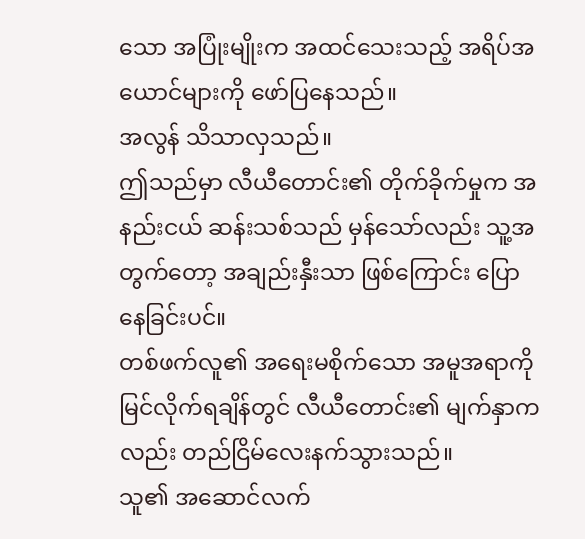သော အပြုံးမျိုးက အထင်သေးသည့် အရိပ်အယောင်များကို ဖော်ပြနေသည်။
အလွန် သိသာလှသည်။
ဤသည်မှာ လီယီတောင်း၏ တိုက်ခိုက်မှုက အနည်းငယ် ဆန်းသစ်သည် မှန်သော်လည်း သူ့အတွက်တော့ အချည်းနှီးသာ ဖြစ်ကြောင်း ပြောနေခြင်းပင်။
တစ်ဖက်လူ၏ အရေးမစိုက်သော အမူအရာကို မြင်လိုက်ရချိန်တွင် လီယီတောင်း၏ မျက်နှာကလည်း တည်ငြိမ်လေးနက်သွားသည်။
သူ၏ အဆောင်လက်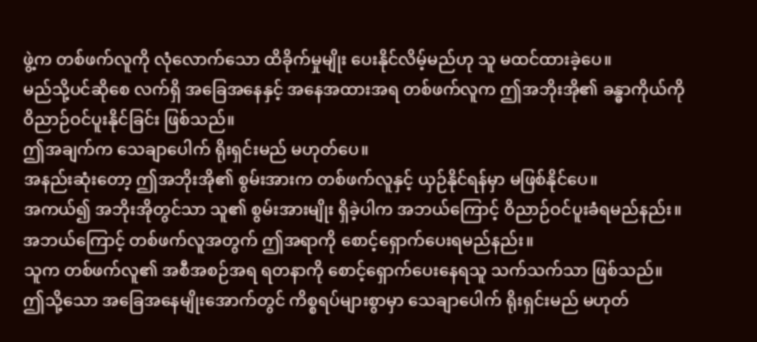ဖွဲ့က တစ်ဖက်လူကို လုံလောက်သော ထိခိုက်မှုမျိုး ပေးနိုင်လိမ့်မည်ဟု သူ မထင်ထားခဲ့ပေ။
မည်သို့ပင်ဆိုစေ လက်ရှိ အခြေအနေနှင့် အနေအထားအရ တစ်ဖက်လူက ဤအဘိုးအို၏ ခန္ဓာကိုယ်ကို ဝိညာဉ်ဝင်ပူးနိုင်ခြင်း ဖြစ်သည်။
ဤအချက်က သေချာပေါက် ရိုးရှင်းမည် မဟုတ်ပေ။
အနည်းဆုံးတော့ ဤအဘိုးအို၏ စွမ်းအားက တစ်ဖက်လူနှင့် ယှဉ်နိုင်ရန်မှာ မဖြစ်နိုင်ပေ။
အကယ်၍ အဘိုးအိုတွင်သာ သူ၏ စွမ်းအားမျိုး ရှိခဲ့ပါက အဘယ်ကြောင့် ဝိညာဉ်ဝင်ပူးခံရမည်နည်း။ အဘယ်ကြောင့် တစ်ဖက်လူအတွက် ဤအရာကို စောင့်ရှောက်ပေးရမည်နည်း။
သူက တစ်ဖက်လူ၏ အစီအစဉ်အရ ရတနာကို စောင့်ရှောက်ပေးနေရသူ သက်သက်သာ ဖြစ်သည်။
ဤသို့သော အခြေအနေမျိုးအောက်တွင် ကိစ္စရပ်များစွာမှာ သေချာပေါက် ရိုးရှင်းမည် မဟုတ်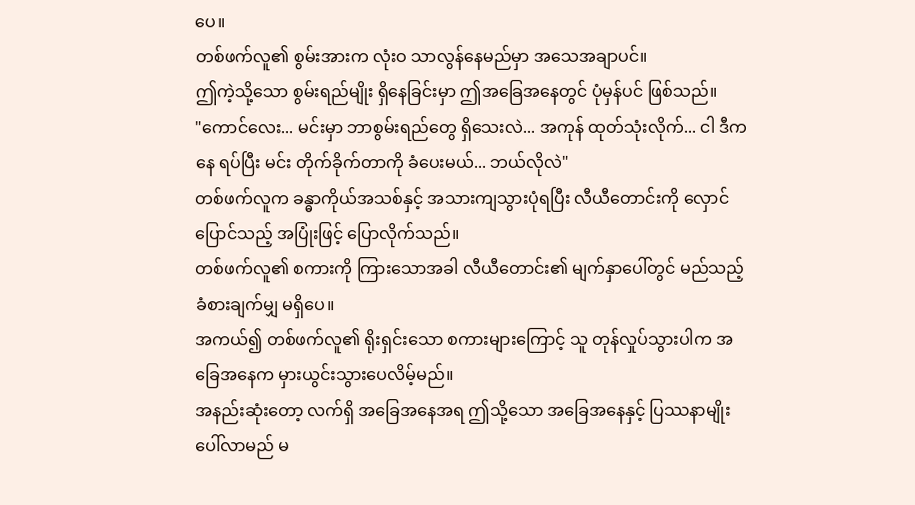ပေ။
တစ်ဖက်လူ၏ စွမ်းအားက လုံးဝ သာလွန်နေမည်မှာ အသေအချာပင်။
ဤကဲ့သို့သော စွမ်းရည်မျိုး ရှိနေခြင်းမှာ ဤအခြေအနေတွင် ပုံမှန်ပင် ဖြစ်သည်။
"ကောင်လေး... မင်းမှာ ဘာစွမ်းရည်တွေ ရှိသေးလဲ... အကုန် ထုတ်သုံးလိုက်... ငါ ဒီကနေ ရပ်ပြီး မင်း တိုက်ခိုက်တာကို ခံပေးမယ်... ဘယ်လိုလဲ"
တစ်ဖက်လူက ခန္ဓာကိုယ်အသစ်နှင့် အသားကျသွားပုံရပြီး လီယီတောင်းကို လှောင်ပြောင်သည့် အပြုံးဖြင့် ပြောလိုက်သည်။
တစ်ဖက်လူ၏ စကားကို ကြားသောအခါ လီယီတောင်း၏ မျက်နှာပေါ်တွင် မည်သည့် ခံစားချက်မျှ မရှိပေ။
အကယ်၍ တစ်ဖက်လူ၏ ရိုးရှင်းသော စကားများကြောင့် သူ တုန်လှုပ်သွားပါက အခြေအနေက မှားယွင်းသွားပေလိမ့်မည်။
အနည်းဆုံးတော့ လက်ရှိ အခြေအနေအရ ဤသို့သော အခြေအနေနှင့် ပြဿနာမျိုး ပေါ်လာမည် မ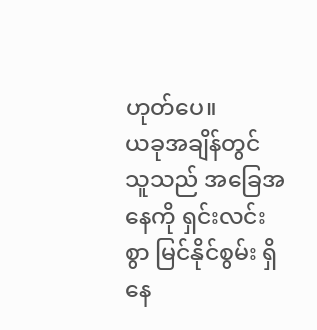ဟုတ်ပေ။
ယခုအချိန်တွင် သူသည် အခြေအနေကို ရှင်းလင်းစွာ မြင်နိုင်စွမ်း ရှိနေ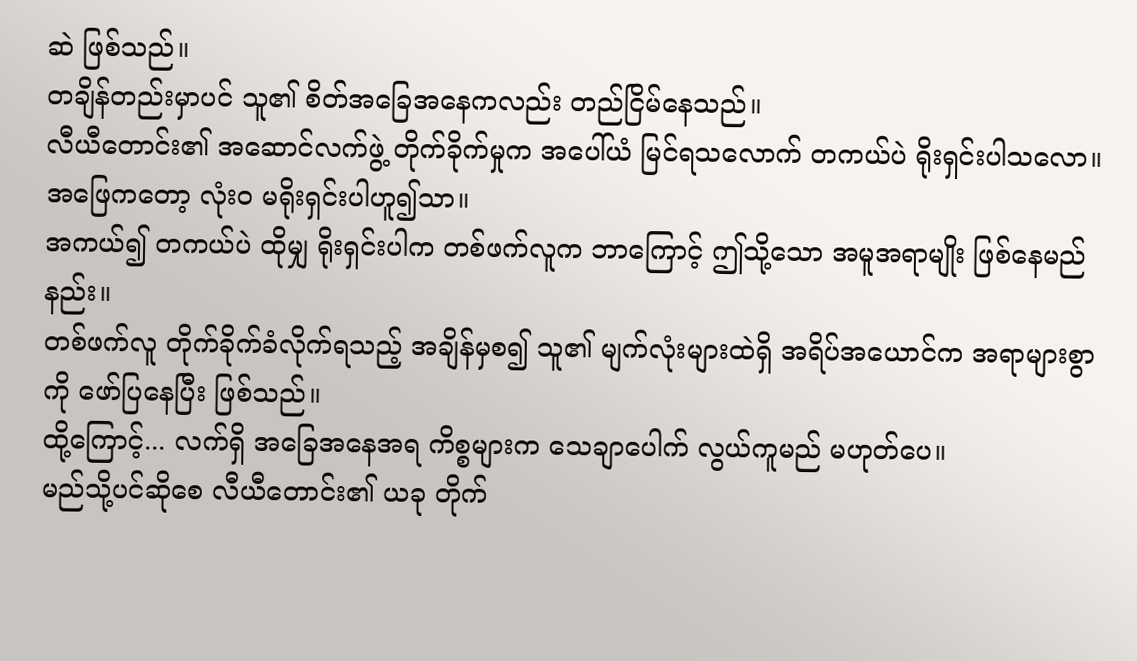ဆဲ ဖြစ်သည်။
တချိန်တည်းမှာပင် သူ၏ စိတ်အခြေအနေကလည်း တည်ငြိမ်နေသည်။
လီယီတောင်း၏ အဆောင်လက်ဖွဲ့ တိုက်ခိုက်မှုက အပေါ်ယံ မြင်ရသလောက် တကယ်ပဲ ရိုးရှင်းပါသလော။
အဖြေကတော့ လုံးဝ မရိုးရှင်းပါဟူ၍သာ။
အကယ်၍ တကယ်ပဲ ထိုမျှ ရိုးရှင်းပါက တစ်ဖက်လူက ဘာကြောင့် ဤသို့သော အမူအရာမျိုး ဖြစ်နေမည်နည်း။
တစ်ဖက်လူ တိုက်ခိုက်ခံလိုက်ရသည့် အချိန်မှစ၍ သူ၏ မျက်လုံးများထဲရှိ အရိပ်အယောင်က အရာများစွာကို ဖော်ပြနေပြီး ဖြစ်သည်။
ထို့ကြောင့်... လက်ရှိ အခြေအနေအရ ကိစ္စများက သေချာပေါက် လွယ်ကူမည် မဟုတ်ပေ။
မည်သို့ပင်ဆိုစေ လီယီတောင်း၏ ယခု တိုက်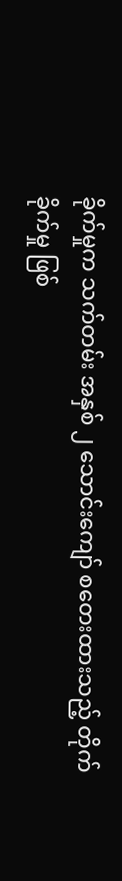ခိုက်မှုက သက်တမ်း အနှစ် ၂ သောင်းကျော် စတေးထားသည့် တိုက်ခိုက်မှု ဖြစ်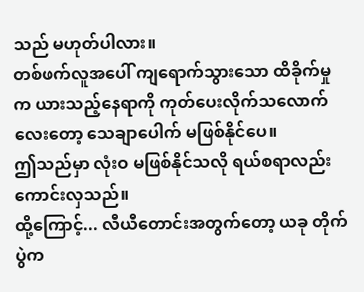သည် မဟုတ်ပါလား။
တစ်ဖက်လူအပေါ် ကျရောက်သွားသော ထိခိုက်မှုက ယားသည့်နေရာကို ကုတ်ပေးလိုက်သလောက်လေးတော့ သေချာပေါက် မဖြစ်နိုင်ပေ။
ဤသည်မှာ လုံးဝ မဖြစ်နိုင်သလို ရယ်စရာလည်း ကောင်းလှသည်။
ထို့ကြောင့်... လီယီတောင်းအတွက်တော့ ယခု တိုက်ပွဲက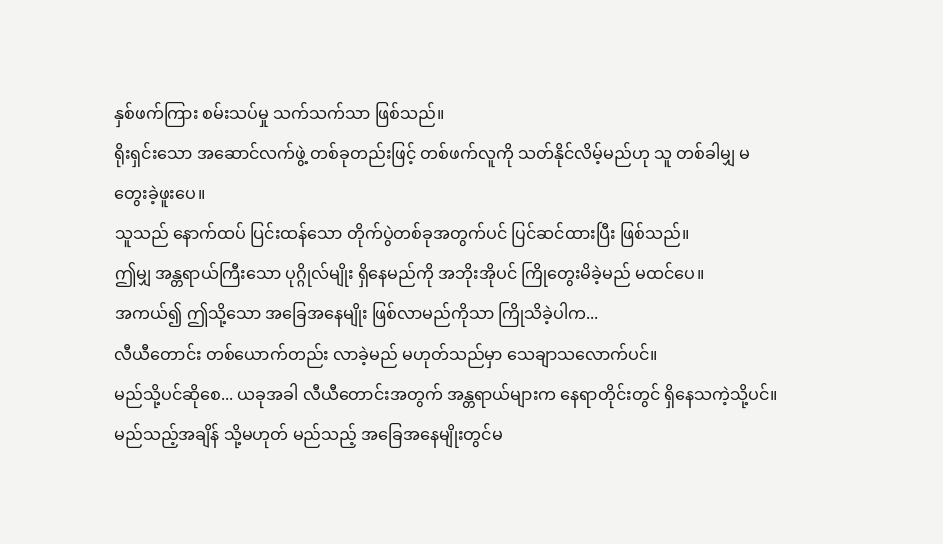နှစ်ဖက်ကြား စမ်းသပ်မှု သက်သက်သာ ဖြစ်သည်။
ရိုးရှင်းသော အဆောင်လက်ဖွဲ့ တစ်ခုတည်းဖြင့် တစ်ဖက်လူကို သတ်နိုင်လိမ့်မည်ဟု သူ တစ်ခါမျှ မတွေးခဲ့ဖူးပေ။
သူသည် နောက်ထပ် ပြင်းထန်သော တိုက်ပွဲတစ်ခုအတွက်ပင် ပြင်ဆင်ထားပြီး ဖြစ်သည်။
ဤမျှ အန္တရာယ်ကြီးသော ပုဂ္ဂိုလ်မျိုး ရှိနေမည်ကို အဘိုးအိုပင် ကြိုတွေးမိခဲ့မည် မထင်ပေ။
အကယ်၍ ဤသို့သော အခြေအနေမျိုး ဖြစ်လာမည်ကိုသာ ကြိုသိခဲ့ပါက...
လီယီတောင်း တစ်ယောက်တည်း လာခဲ့မည် မဟုတ်သည်မှာ သေချာသလောက်ပင်။
မည်သို့ပင်ဆိုစေ... ယခုအခါ လီယီတောင်းအတွက် အန္တရာယ်များက နေရာတိုင်းတွင် ရှိနေသကဲ့သို့ပင်။
မည်သည့်အချိန် သို့မဟုတ် မည်သည့် အခြေအနေမျိုးတွင်မ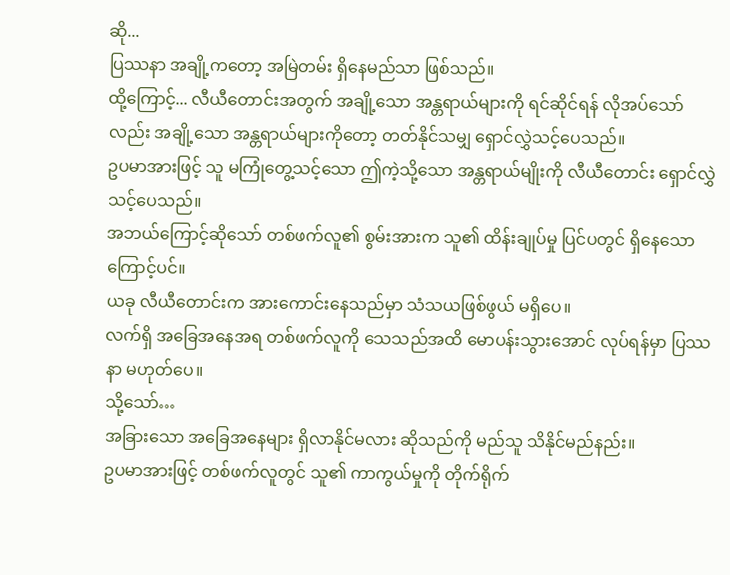ဆို...
ပြဿနာ အချို့ကတော့ အမြဲတမ်း ရှိနေမည်သာ ဖြစ်သည်။
ထို့ကြောင့်... လီယီတောင်းအတွက် အချို့သော အန္တရာယ်များကို ရင်ဆိုင်ရန် လိုအပ်သော်လည်း အချို့သော အန္တရာယ်များကိုတော့ တတ်နိုင်သမျှ ရှောင်လွှဲသင့်ပေသည်။
ဥပမာအားဖြင့် သူ မကြုံတွေ့သင့်သော ဤကဲ့သို့သော အန္တရာယ်မျိုးကို လီယီတောင်း ရှောင်လွှဲသင့်ပေသည်။
အဘယ်ကြောင့်ဆိုသော် တစ်ဖက်လူ၏ စွမ်းအားက သူ၏ ထိန်းချုပ်မှု ပြင်ပတွင် ရှိနေသောကြောင့်ပင်။
ယခု လီယီတောင်းက အားကောင်းနေသည်မှာ သံသယဖြစ်ဖွယ် မရှိပေ။
လက်ရှိ အခြေအနေအရ တစ်ဖက်လူကို သေသည်အထိ မောပန်းသွားအောင် လုပ်ရန်မှာ ပြဿနာ မဟုတ်ပေ။
သို့သော်…
အခြားသော အခြေအနေများ ရှိလာနိုင်မလား ဆိုသည်ကို မည်သူ သိနိုင်မည်နည်း။
ဥပမာအားဖြင့် တစ်ဖက်လူတွင် သူ၏ ကာကွယ်မှုကို တိုက်ရိုက်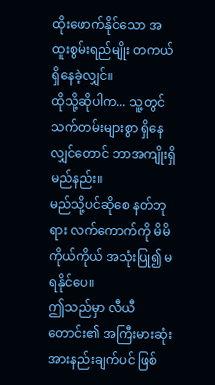ထိုးဖောက်နိုင်သော အထူးစွမ်းရည်မျိုး တကယ် ရှိနေခဲ့လျှင်။
ထိုသို့ဆိုပါက... သူ့တွင် သက်တမ်းများစွာ ရှိနေလျှင်တောင် ဘာအကျိုးရှိမည်နည်း။
မည်သို့ပင်ဆိုစေ နတ်ဘုရား လက်ကောက်ကို မိမိကိုယ်ကိုယ် အသုံးပြု၍ မရနိုင်ပေ။
ဤသည်မှာ လီယီတောင်း၏ အကြီးမားဆုံး အားနည်းချက်ပင် ဖြစ်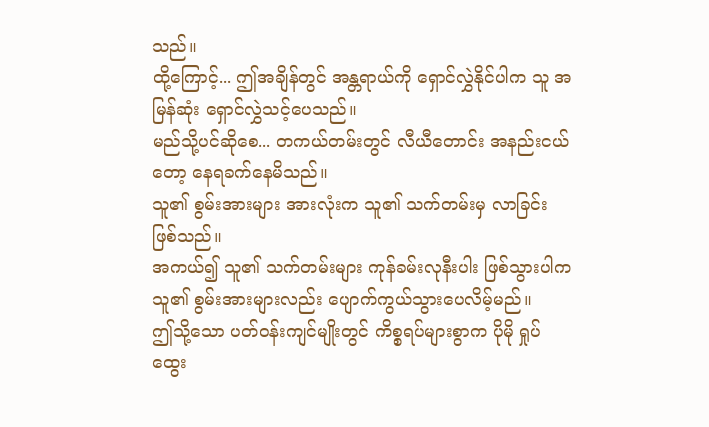သည်။
ထို့ကြောင့်... ဤအချိန်တွင် အန္တရာယ်ကို ရှောင်လွှဲနိုင်ပါက သူ အမြန်ဆုံး ရှောင်လွှဲသင့်ပေသည်။
မည်သို့ပင်ဆိုစေ... တကယ်တမ်းတွင် လီယီတောင်း အနည်းငယ်တော့ နေရခက်နေမိသည်။
သူ၏ စွမ်းအားများ အားလုံးက သူ၏ သက်တမ်းမှ လာခြင်း ဖြစ်သည်။
အကယ်၍ သူ၏ သက်တမ်းများ ကုန်ခမ်းလုနီးပါး ဖြစ်သွားပါက သူ၏ စွမ်းအားများလည်း ပျောက်ကွယ်သွားပေလိမ့်မည်။
ဤသို့သော ပတ်ဝန်းကျင်မျိုးတွင် ကိစ္စရပ်များစွာက ပိုမို ရှုပ်ထွေး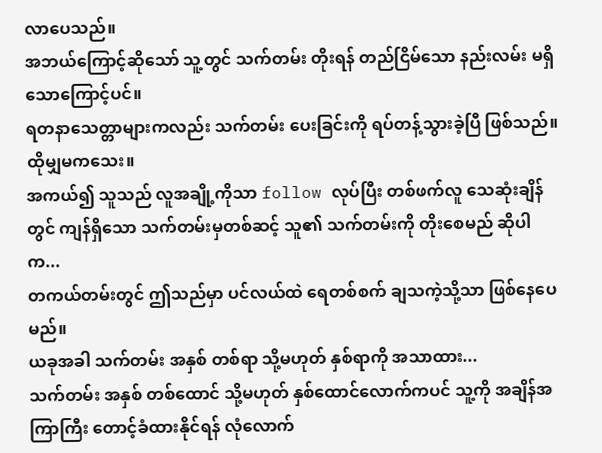လာပေသည်။
အဘယ်ကြောင့်ဆိုသော် သူ့တွင် သက်တမ်း တိုးရန် တည်ငြိမ်သော နည်းလမ်း မရှိသောကြောင့်ပင်။
ရတနာသေတ္တာများကလည်း သက်တမ်း ပေးခြင်းကို ရပ်တန့်သွားခဲ့ပြီ ဖြစ်သည်။
ထိုမျှမကသေး။
အကယ်၍ သူသည် လူအချို့ကိုသာ follow လုပ်ပြီး တစ်ဖက်လူ သေဆုံးချိန်တွင် ကျန်ရှိသော သက်တမ်းမှတစ်ဆင့် သူ၏ သက်တမ်းကို တိုးစေမည် ဆိုပါက...
တကယ်တမ်းတွင် ဤသည်မှာ ပင်လယ်ထဲ ရေတစ်စက် ချသကဲ့သို့သာ ဖြစ်နေပေမည်။
ယခုအခါ သက်တမ်း အနှစ် တစ်ရာ သို့မဟုတ် နှစ်ရာကို အသာထား...
သက်တမ်း အနှစ် တစ်ထောင် သို့မဟုတ် နှစ်ထောင်လောက်ကပင် သူ့ကို အချိန်အကြာကြီး တောင့်ခံထားနိုင်ရန် လုံလောက်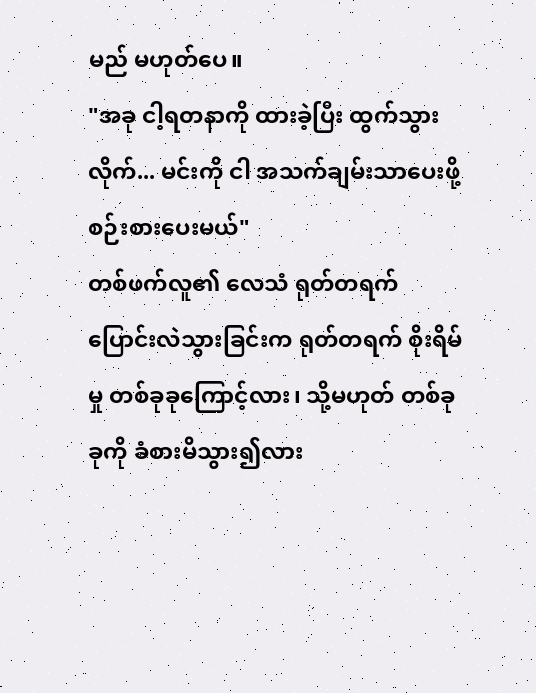မည် မဟုတ်ပေ။
"အခု ငါ့ရတနာကို ထားခဲ့ပြီး ထွက်သွားလိုက်... မင်းကို ငါ အသက်ချမ်းသာပေးဖို့ စဉ်းစားပေးမယ်"
တစ်ဖက်လူ၏ လေသံ ရုတ်တရက် ပြောင်းလဲသွားခြင်းက ရုတ်တရက် စိုးရိမ်မှု တစ်ခုခုကြောင့်လား၊ သို့မဟုတ် တစ်ခုခုကို ခံစားမိသွား၍လား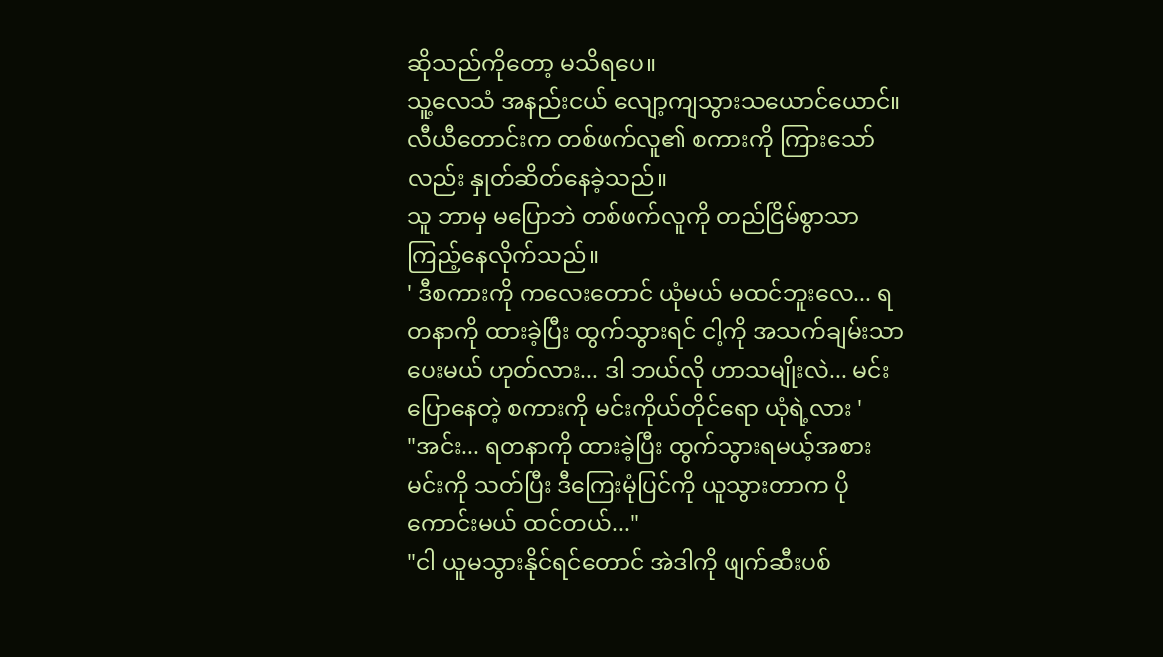ဆိုသည်ကိုတော့ မသိရပေ။
သူ့လေသံ အနည်းငယ် လျော့ကျသွားသယောင်ယောင်။
လီယီတောင်းက တစ်ဖက်လူ၏ စကားကို ကြားသော်လည်း နှုတ်ဆိတ်နေခဲ့သည်။
သူ ဘာမှ မပြောဘဲ တစ်ဖက်လူကို တည်ငြိမ်စွာသာ ကြည့်နေလိုက်သည်။
' ဒီစကားကို ကလေးတောင် ယုံမယ် မထင်ဘူးလေ... ရတနာကို ထားခဲ့ပြီး ထွက်သွားရင် ငါ့ကို အသက်ချမ်းသာပေးမယ် ဟုတ်လား... ဒါ ဘယ်လို ဟာသမျိုးလဲ... မင်း ပြောနေတဲ့ စကားကို မင်းကိုယ်တိုင်ရော ယုံရဲ့လား '
"အင်း... ရတနာကို ထားခဲ့ပြီး ထွက်သွားရမယ့်အစား မင်းကို သတ်ပြီး ဒီကြေးမုံပြင်ကို ယူသွားတာက ပိုကောင်းမယ် ထင်တယ်..."
"ငါ ယူမသွားနိုင်ရင်တောင် အဲဒါကို ဖျက်ဆီးပစ်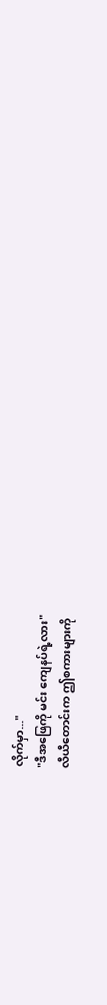လိုက်မှာ..."
"ဒီအဖြေကို မင်း ကျေနပ်ရဲ့လား"
လီယီတောင်းက ဤစကားများကို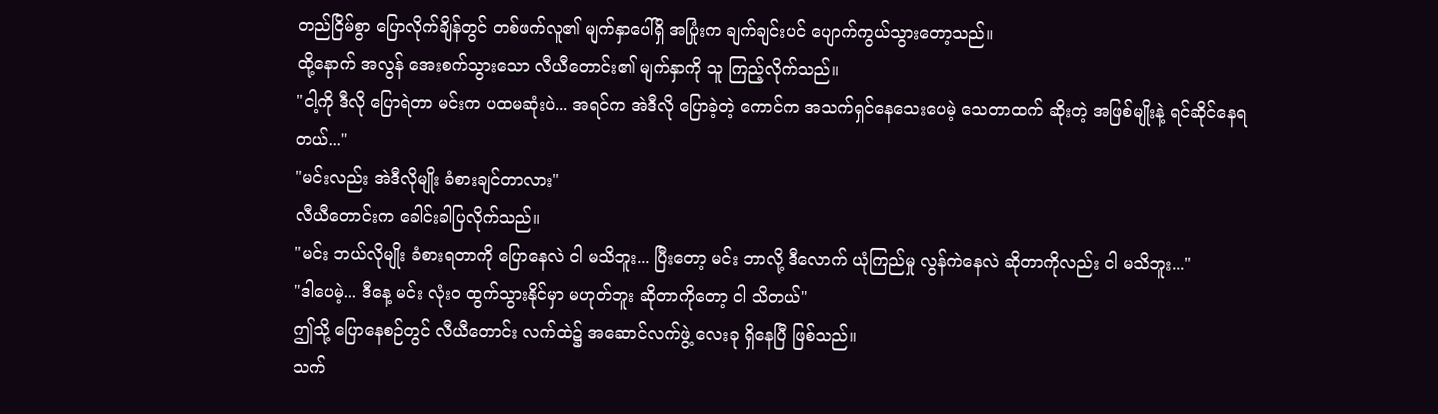တည်ငြိမ်စွာ ပြောလိုက်ချိန်တွင် တစ်ဖက်လူ၏ မျက်နှာပေါ်ရှိ အပြုံးက ချက်ချင်းပင် ပျောက်ကွယ်သွားတော့သည်။
ထို့နောက် အလွန် အေးစက်သွားသော လီယီတောင်း၏ မျက်နှာကို သူ ကြည့်လိုက်သည်။
"ငါ့ကို ဒီလို ပြောရဲတာ မင်းက ပထမဆုံးပဲ... အရင်က အဲဒီလို ပြောခဲ့တဲ့ ကောင်က အသက်ရှင်နေသေးပေမဲ့ သေတာထက် ဆိုးတဲ့ အဖြစ်မျိုးနဲ့ ရင်ဆိုင်နေရတယ်..."
"မင်းလည်း အဲဒီလိုမျိုး ခံစားချင်တာလား"
လီယီတောင်းက ခေါင်းခါပြလိုက်သည်။
"မင်း ဘယ်လိုမျိုး ခံစားရတာကို ပြောနေလဲ ငါ မသိဘူး... ပြီးတော့ မင်း ဘာလို့ ဒီလောက် ယုံကြည်မှု လွန်ကဲနေလဲ ဆိုတာကိုလည်း ငါ မသိဘူး..."
"ဒါပေမဲ့... ဒီနေ့ မင်း လုံးဝ ထွက်သွားနိုင်မှာ မဟုတ်ဘူး ဆိုတာကိုတော့ ငါ သိတယ်"
ဤသို့ ပြောနေစဉ်တွင် လီယီတောင်း လက်ထဲ၌ အဆောင်လက်ဖွဲ့ လေးခု ရှိနေပြီ ဖြစ်သည်။
သက်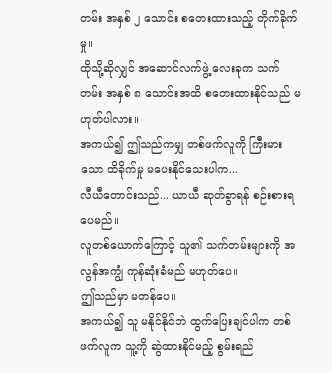တမ်း အနှစ် ၂ သောင်း စတေးထားသည့် တိုက်ခိုက်မှု။
ထိုသို့ဆိုလျှင် အဆောင်လက်ဖွဲ့ လေးခုက သက်တမ်း အနှစ် ၈ သောင်းအထိ စတေးထားနိုင်သည် မဟုတ်ပါလား။
အကယ်၍ ဤသည်ကမျှ တစ်ဖက်လူကို ကြီးမားသော ထိခိုက်မှု မပေးနိုင်သေးပါက...
လီယီတောင်းသည်... ယာယီ ဆုတ်ခွာရန် စဉ်းစားရပေမည်။
လူတစ်ယောက်ကြောင့် သူ၏ သက်တမ်းများကို အလွန်အကျွံ ကုန်ဆုံးခံမည် မဟုတ်ပေ။
ဤသည်မှာ မတန်ပေ။
အကယ်၍ သူ မနိုင်နိုင်ဘဲ ထွက်ပြေးချင်ပါက တစ်ဖက်လူက သူ့ကို ဆွဲထားနိုင်မည့် စွမ်းရည်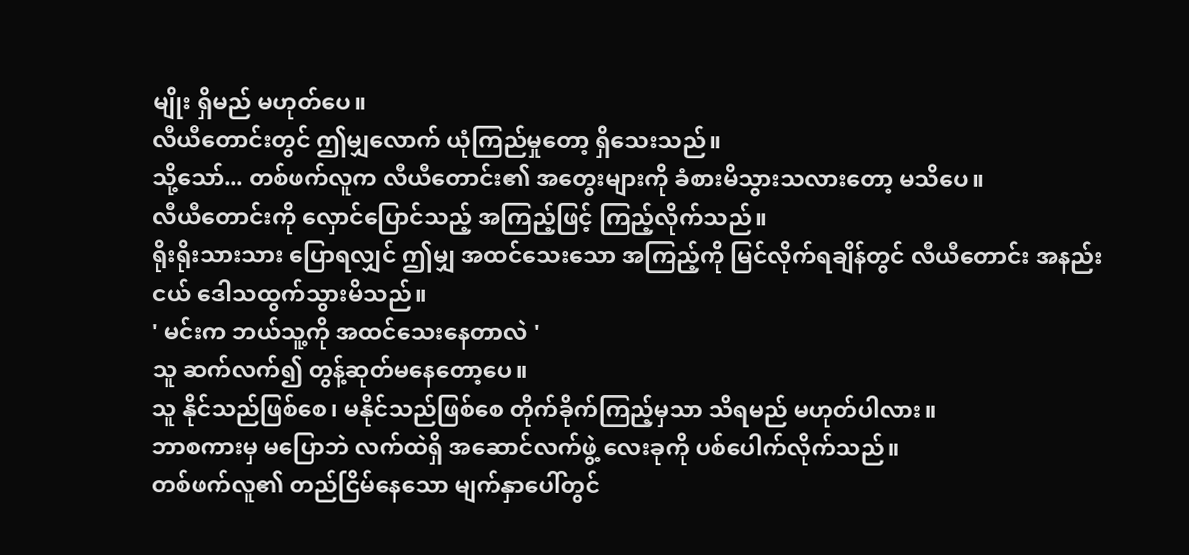မျိုး ရှိမည် မဟုတ်ပေ။
လီယီတောင်းတွင် ဤမျှလောက် ယုံကြည်မှုတော့ ရှိသေးသည်။
သို့သော်... တစ်ဖက်လူက လီယီတောင်း၏ အတွေးများကို ခံစားမိသွားသလားတော့ မသိပေ။
လီယီတောင်းကို လှောင်ပြောင်သည့် အကြည့်ဖြင့် ကြည့်လိုက်သည်။
ရိုးရိုးသားသား ပြောရလျှင် ဤမျှ အထင်သေးသော အကြည့်ကို မြင်လိုက်ရချိန်တွင် လီယီတောင်း အနည်းငယ် ဒေါသထွက်သွားမိသည်။
' မင်းက ဘယ်သူ့ကို အထင်သေးနေတာလဲ '
သူ ဆက်လက်၍ တွန့်ဆုတ်မနေတော့ပေ။
သူ နိုင်သည်ဖြစ်စေ၊ မနိုင်သည်ဖြစ်စေ တိုက်ခိုက်ကြည့်မှသာ သိရမည် မဟုတ်ပါလား။
ဘာစကားမှ မပြောဘဲ လက်ထဲရှိ အဆောင်လက်ဖွဲ့ လေးခုကို ပစ်ပေါက်လိုက်သည်။
တစ်ဖက်လူ၏ တည်ငြိမ်နေသော မျက်နှာပေါ်တွင်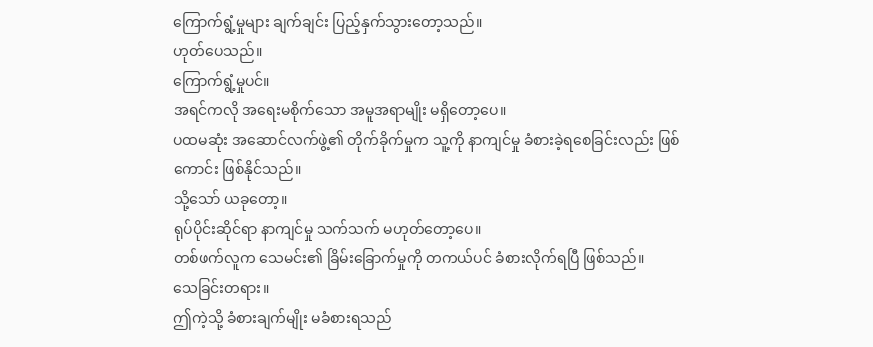ကြောက်ရွံ့မှုများ ချက်ချင်း ပြည့်နှက်သွားတော့သည်။
ဟုတ်ပေသည်။
ကြောက်ရွံ့မှုပင်။
အရင်ကလို အရေးမစိုက်သော အမူအရာမျိုး မရှိတော့ပေ။
ပထမဆုံး အဆောင်လက်ဖွဲ့၏ တိုက်ခိုက်မှုက သူ့ကို နာကျင်မှု ခံစားခဲ့ရစေခြင်းလည်း ဖြစ်ကောင်း ဖြစ်နိုင်သည်။
သို့သော် ယခုတော့။
ရုပ်ပိုင်းဆိုင်ရာ နာကျင်မှု သက်သက် မဟုတ်တော့ပေ။
တစ်ဖက်လူက သေမင်း၏ ခြိမ်းခြောက်မှုကို တကယ်ပင် ခံစားလိုက်ရပြီ ဖြစ်သည်။
သေခြင်းတရား။
ဤကဲ့သို့ ခံစားချက်မျိုး မခံစားရသည်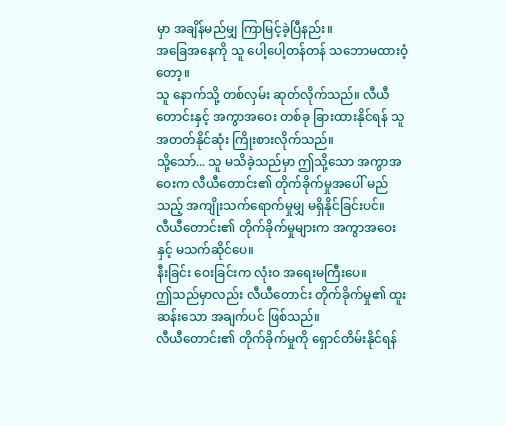မှာ အချိန်မည်မျှ ကြာမြင့်ခဲ့ပြီနည်း။
အခြေအနေကို သူ ပေါ့ပေါ့တန်တန် သဘောမထားဝံ့တော့။
သူ နောက်သို့ တစ်လှမ်း ဆုတ်လိုက်သည်။ လီယီတောင်းနှင့် အကွာအဝေး တစ်ခု ခြားထားနိုင်ရန် သူ အတတ်နိုင်ဆုံး ကြိုးစားလိုက်သည်။
သို့သော်... သူ မသိခဲ့သည်မှာ ဤသို့သော အကွာအဝေးက လီယီတောင်း၏ တိုက်ခိုက်မှုအပေါ် မည်သည့် အကျိုးသက်ရောက်မှုမျှ မရှိနိုင်ခြင်းပင်။
လီယီတောင်း၏ တိုက်ခိုက်မှုများက အကွာအဝေးနှင့် မသက်ဆိုင်ပေ။
နီးခြင်း ဝေးခြင်းက လုံးဝ အရေးမကြီးပေ။
ဤသည်မှာလည်း လီယီတောင်း တိုက်ခိုက်မှု၏ ထူးဆန်းသော အချက်ပင် ဖြစ်သည်။
လီယီတောင်း၏ တိုက်ခိုက်မှုကို ရှောင်တိမ်းနိုင်ရန်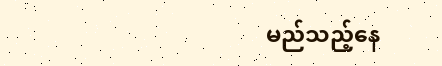မည်သည့်နေ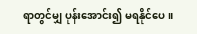ရာတွင်မျှ ပုန်းအောင်း၍ မရနိုင်ပေ။